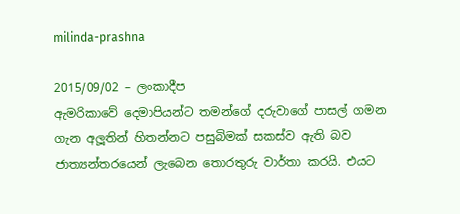milinda-prashna

2015/09/02 – ලංකාදීප
ඇමරිකාවේ දෙමාපියන්ට තමන්ගේ දරුවාගේ පාසල් ගමන ගැන අලූතින් හිතන්නට පසුබිමක් සකස්ව ඇති බව ජාත්‍යන්තරයෙන් ලැබෙන තොරතුරු වාර්තා කරයි. එයට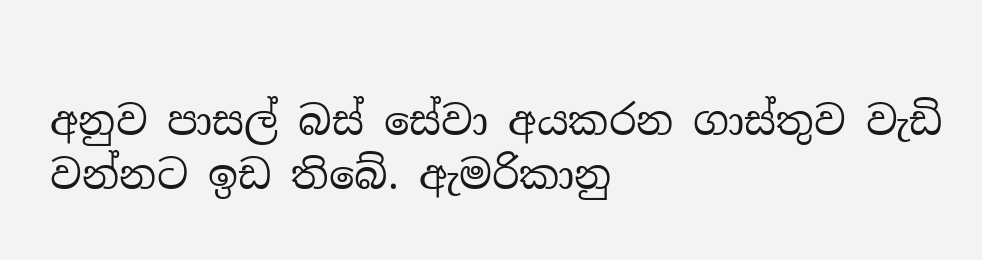අනුව පාසල් බස් සේවා අයකරන ගාස්තුව වැඩි වන්නට ඉඩ තිබේ. ඇමරිකානු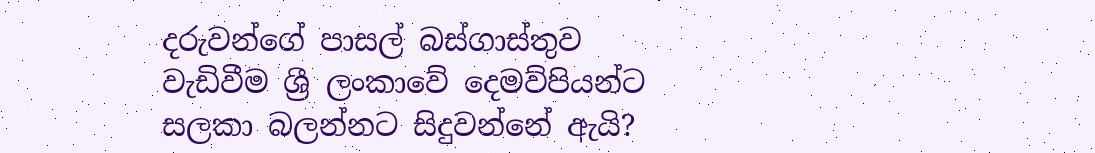දරුවන්ගේ පාසල් බස්ගාස්තුව වැඩිවීම ශ්‍රී ලංකාවේ දෙමව්පියන්ට සලකා බලන්නට සිදුවන්නේ ඇයි?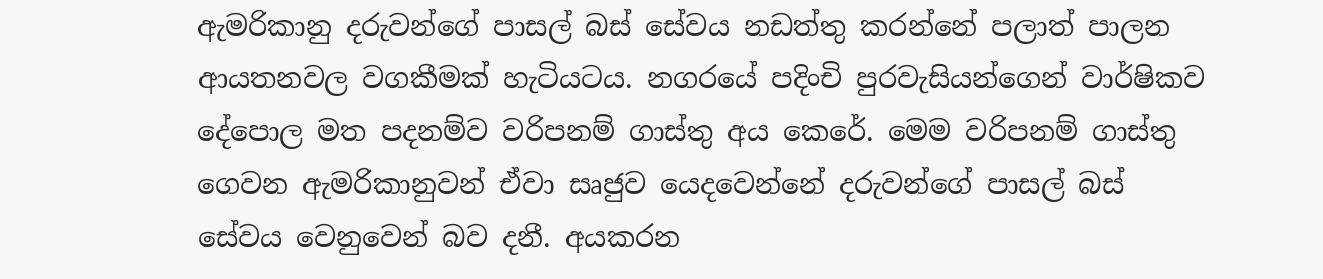ඇමරිකානු දරුවන්ගේ පාසල් බස් සේවය නඩත්තු කරන්නේ පලාත් පාලන ආයතනවල වගකීමක් හැටියටය. නගරයේ පදිංචි පුරවැසියන්ගෙන් වාර්ෂිකව දේපොල මත පදනම්ව වරිපනම් ගාස්තු අය කෙරේ. මෙම වරිපනම් ගාස්තු ගෙවන ඇමරිකානුවන් ඒවා සෘජුව යෙදවෙන්නේ දරුවන්ගේ පාසල් බස් සේවය වෙනුවෙන් බව දනී. අයකරන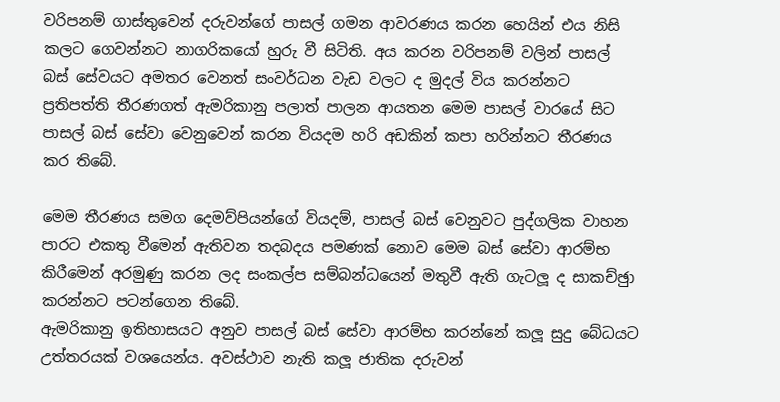වරිපනම් ගාස්තුවෙන් දරුවන්ගේ පාසල් ගමන ආවරණය කරන හෙයින් එය නිසි කලට ගෙවන්නට නාගරිකයෝ හුරු වී සිටිති. අය කරන වරිපනම් වලින් පාසල් බස් සේවයට අමතර වෙනත් සංවර්ධන වැඩ වලට ද මුදල් විය කරන්නට ප්‍රතිපත්ති තීරණගත් ඇමරිකානු පලාත් පාලන ආයතන මෙම පාසල් වාරයේ සිට පාසල් බස් සේවා වෙනුවෙන් කරන වියදම හරි අඩකින් කපා හරින්නට තීරණය කර තිබේ.

මෙම තීරණය සමග දෙමව්පියන්ගේ වියදම්, පාසල් බස් වෙනුවට පුද්ගලික වාහන පාරට එකතු වීමෙන් ඇතිවන තදබදය පමණක් නොව මෙම බස් සේවා ආරම්භ කිරීමෙන් අරමුණු කරන ලද සංකල්ප සම්බන්ධයෙන් මතුවී ඇති ගැටලූ ද සාකච්ඡුා කරන්නට පටන්ගෙන තිබේ.
ඇමරිකානු ඉතිහාසයට අනුව පාසල් බස් සේවා ආරම්භ කරන්නේ කලූ සුදු බේධයට උත්තරයක් වශයෙන්ය. අවස්ථාව නැති කලූ ජාතික දරුවන්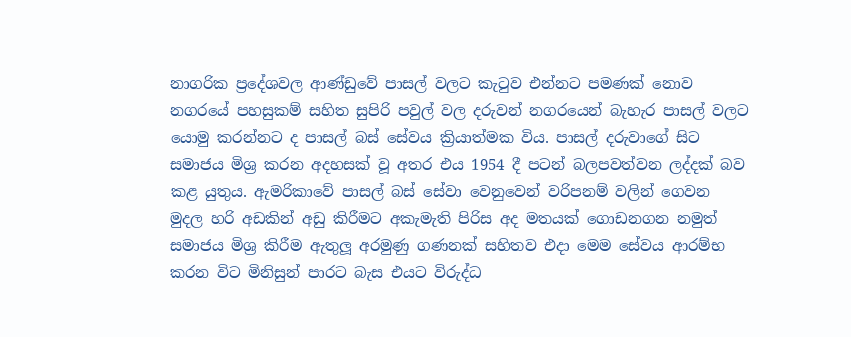නාගරික ප්‍රදේශවල ආණ්ඩුවේ පාසල් වලට කැටුව එන්නට පමණක් නොව නගරයේ පහසුකම් සහිත සුපිරි පවුල් වල දරුවන් නගරයෙන් බැහැර පාසල් වලට යොමු කරන්නට ද පාසල් බස් සේවය ක්‍රියාත්මක විය. පාසල් දරුවාගේ සිට සමාජය මිශ්‍ර කරන අදහසක් වූ අතර එය 1954 දී පටන් බලපවත්වන ලද්දක් බව කළ යුතුය. ඇමරිකාවේ පාසල් බස් සේවා වෙනුවෙන් වරිපනම් වලින් ගෙවන මුදල හරි අඩකින් අඩු කිරීමට අකැමැති පිරිස අද මතයක් ගොඩනගන නමුත් සමාජය මිශ්‍ර කිරීම ඇතුලූ අරමුණු ගණනක් සහිතව එදා මෙම සේවය ආරම්භ කරන විට මිනිසුන් පාරට බැස එයට විරුද්ධ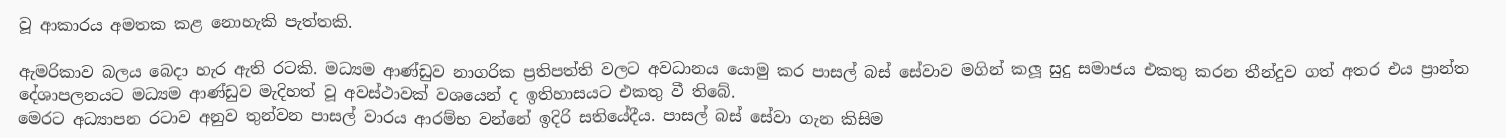වූ ආකාරය අමතක කළ නොහැකි පැත්තකි.

ඇමරිකාව බලය බෙදා හැර ඇති රටකි. මධ්‍යම ආණ්ඩුව නාගරික ප්‍රතිපත්ති වලට අවධානය යොමු කර පාසල් බස් සේවාව මගින් කලූ සුදු සමාජය එකතු කරන තීන්දුව ගත් අතර එය ප්‍රාන්ත දේශාපලනයට මධ්‍යම ආණ්ඩුව මැදිහත් වූ අවස්ථාවක් වශයෙන් ද ඉතිහාසයට එකතු වී තිබේ.
මෙරට අධ්‍යාපන රටාව අනුව තුන්වන පාසල් වාරය ආරම්භ වන්නේ ඉදිරි සතියේදීය. පාසල් බස් සේවා ගැන කිසිම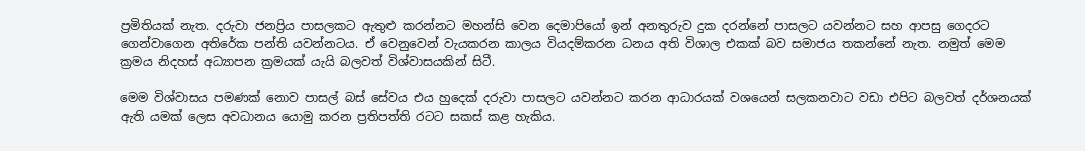ප්‍රමිතියක් නැත. දරුවා ජනප්‍රිය පාසලකට ඇතුළු කරන්නට මහන්සි වෙන දෙමාපියෝ ඉන් අනතුරුව දුක දරන්නේ පාසලට යවන්නට සහ ආපසු ගෙදරට ගෙන්වාගෙන අතිරේක පන්ති යවන්නටය. ඒ වෙනුවෙන් වැයකරන කාලය වියදම්කරන ධනය අති විශාල එකක් බව සමාජය තකන්නේ නැත. නමුත් මෙම ක්‍රමය නිදහස් අධ්‍යාපන ක්‍රමයක් යැයි බලවත් විශ්වාසයකින් සිටී.

මෙම විශ්වාසය පමණක් නොව පාසල් බස් සේවය එය හුදෙක් දරුවා පාසලට යවන්නට කරන ආධාරයක් වශයෙන් සලකනවාට වඩා එපිට බලවත් දර්ශනයක් ඇති යමක් ලෙස අවධානය යොමු කරන ප්‍රතිපත්ති රටට සකස් කළ හැකිය.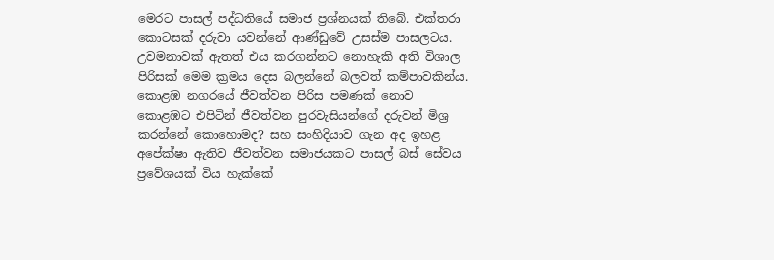මෙරට පාසල් පද්ධතියේ සමාජ ප්‍රශ්නයක් තිබේ. එක්තරා කොටසක් දරුවා යවන්නේ ආණ්ඩුවේ උසස්ම පාසලටය. උවමනාවක් ඇතත් එය කරගන්නට නොහැකි අති විශාල පිරිසක් මෙම ක්‍රමය දෙස බලන්නේ බලවත් කම්පාවකින්ය. කොළඹ නගරයේ ජීවත්වන පිරිස පමණක් නොව කොළඹට එපිටින් ජීවත්වන පුරවැසියන්ගේ දරුවන් මිශ්‍ර කරන්නේ කොහොමද? සහ සංහිදියාව ගැන අද ඉහළ අපේක්ෂා ඇතිව ජීවත්වන සමාජයකට පාසල් බස් සේවය ප්‍රවේශයක් විය හැක්කේ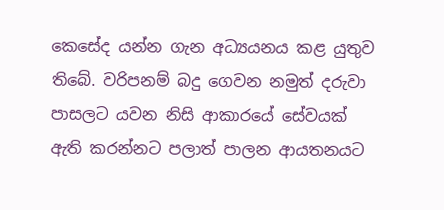කෙසේද යන්න ගැන අධ්‍යයනය කළ යුතුව තිබේ. වරිපනම් බදු ගෙවන නමුත් දරුවා පාසලට යවන නිසි ආකාරයේ සේවයක් ඇති කරන්නට පලාත් පාලන ආයතනයට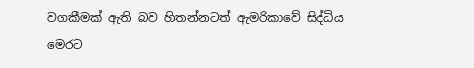වගකීමක් ඇති බව හිතන්නටත් ඇමරිකාවේ සිද්ධිය මෙරට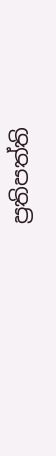ප්‍රතිපත්ති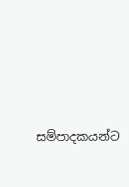සම්පාදකයන්ට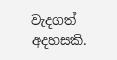වැදගත් අදහසකි.